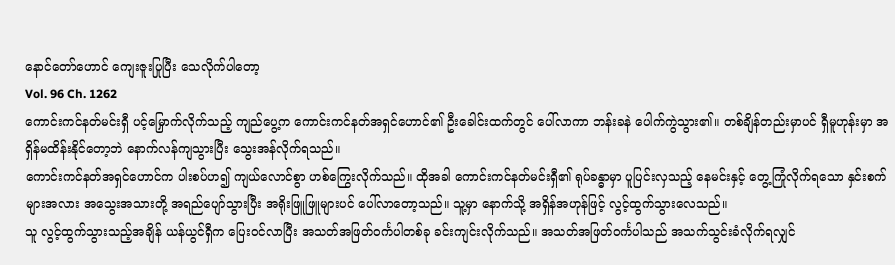နောင်တော်ဟောင် ကျေးဇူးပြုပြီး သေလိုက်ပါတော့
Vol. 96 Ch. 1262
ကောင်းကင်နတ်မင်းရှီ ပင့်မြှောက်လိုက်သည့် ကျည်ပွေ့က ကောင်းကင်နတ်အရှင်ဟောင်၏ ဦးခေါင်းထက်တွင် ပေါ်လာကာ ဘန်းခနဲ ပေါက်ကွဲသွား၏။ တစ်ချိန်တည်းမှာပင် ရှီမူဟုန်းမှာ အရှိန်မထိန်းနိုင်တော့ဘဲ နောက်လန်ကျသွားပြီး သွေးအန်လိုက်ရသည်။
ကောင်းကင်နတ်အရှင်ဟောင်က ပါးစပ်ဟ၍ ကျယ်လောင်စွာ ဟစ်ကြွေးလိုက်သည်။ ထိုအခါ ကောင်းကင်နတ်မင်းရှီ၏ ရုပ်ခန္ဓာမှာ ပူပြင်းလှသည့် နေမင်းနှင့် တွေ့ကြုံလိုက်ရသော နှင်းစက်များအလား အသွေးအသားတို့ အရည်ပျော်သွားပြီး အရိုးဖြူဖြူများပင် ပေါ်လာတော့သည်။ သူ့မှာ နောက်သို့ အရှိန်အဟုန်ဖြင့် လွင့်ထွက်သွားလေသည်။
သူ လွင့်ထွက်သွားသည့်အချိန် ယန်ယွင်ရှီက ပြေး၀င်လာပြီး အသတ်အဖြတ်၀င်္ကပါတစ်ခု ခင်းကျင်းလိုက်သည်။ အသတ်အဖြတ်၀င်္ကပါသည် အသက်သွင်းခံလိုက်ရလျှင်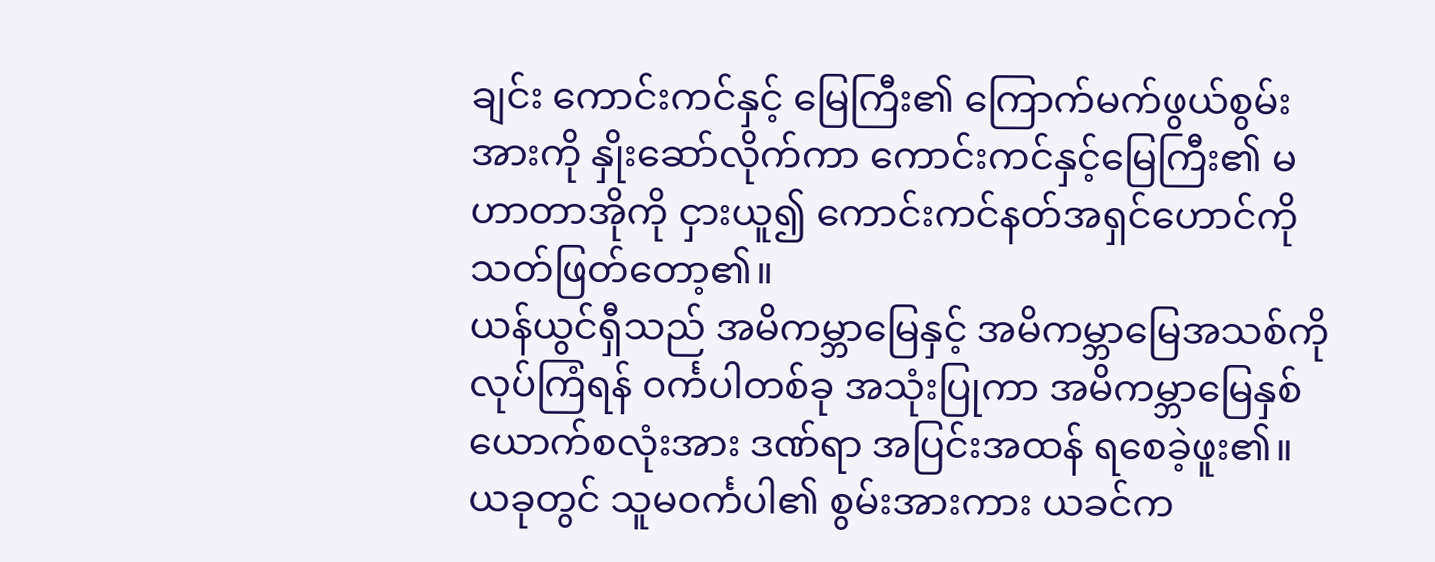ချင်း ကောင်းကင်နှင့် မြေကြီး၏ ကြောက်မက်ဖွယ်စွမ်းအားကို နှိုးဆော်လိုက်ကာ ကောင်းကင်နှင့်မြေကြီး၏ မဟာတာအိုကို ငှားယူ၍ ကောင်းကင်နတ်အရှင်ဟောင်ကို သတ်ဖြတ်တော့၏။
ယန်ယွင်ရှီသည် အမိကမ္ဘာမြေနှင့် အမိကမ္ဘာမြေအသစ်ကို လုပ်ကြံရန် ၀င်္ကပါတစ်ခု အသုံးပြုကာ အမိကမ္ဘာမြေနှစ်ယောက်စလုံးအား ဒဏ်ရာ အပြင်းအထန် ရစေခဲ့ဖူး၏။ ယခုတွင် သူမ၀င်္ကပါ၏ စွမ်းအားကား ယခင်က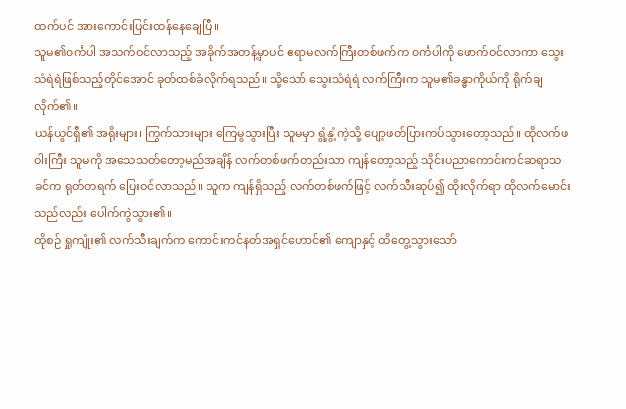ထက်ပင် အားကောင်းပြင်းထန်နေချေပြီ။
သူမ၏၀င်္ကပါ အသက်ဝင်လာသည့် အခိုက်အတန့်မှာပင် ဧရာမလက်ကြီးတစ်ဖက်က ၀င်္ကပါကို ဖောက်ဝင်လာကာ သွေးသံရဲရဲဖြစ်သည့်တိုင်အောင် ခုတ်ထစ်ခံလိုက်ရသည်။ သို့သော် သွေးသံရဲရဲ လက်ကြီးက သူမ၏ခန္ဓာကိုယ်ကို ရိုက်ချလိုက်၏။
ယန်ယွင်ရှီ၏ အရိုးများ၊ ကြွက်သားများ ကြေမွသွားပြီး သူမမှာ ရွံ့နွံ့ကဲ့သို့ ပျော့ဖတ်ပြားကပ်သွားတော့သည်။ ထိုလက်ဖဝါးကြီး သူမကို အသေသတ်တော့မည်အချိန် လက်တစ်ဖက်တည်းသာ ကျန်တော့သည့် သိုင်းပညာကောင်းကင်ဆရာသခင်က ရုတ်တရက် ပြေးဝင်လာသည်။ သူက ကျန်ရှိသည့် လက်တစ်ဖက်ဖြင့် လက်သီးဆုပ်၍ ထိုးလိုက်ရာ ထိုလက်မောင်းသည်လည်း ပေါက်ကွဲသွား၏။
ထိုစဉ် ရှုကျုံး၏ လက်သီးချက်က ကောင်းကင်နတ်အရှင်ဟောင်၏ ကျောနှင့် ထိတွေ့သွားသော်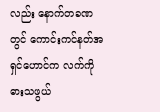လည်း နောက်တခဏတွင် ကောင်းကင်နတ်အရှင်ဟောင်က လက်ကို ဓားသဖွယ်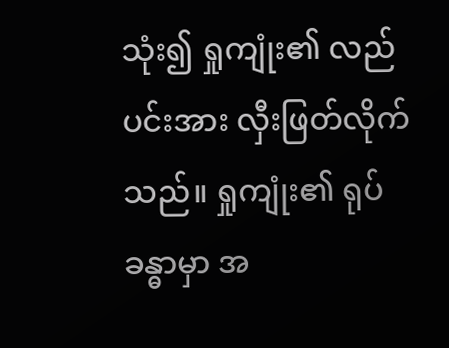သုံး၍ ရှုကျုံး၏ လည်ပင်းအား လှီးဖြတ်လိုက်သည်။ ရှုကျုံး၏ ရုပ်ခန္ဓာမှာ အ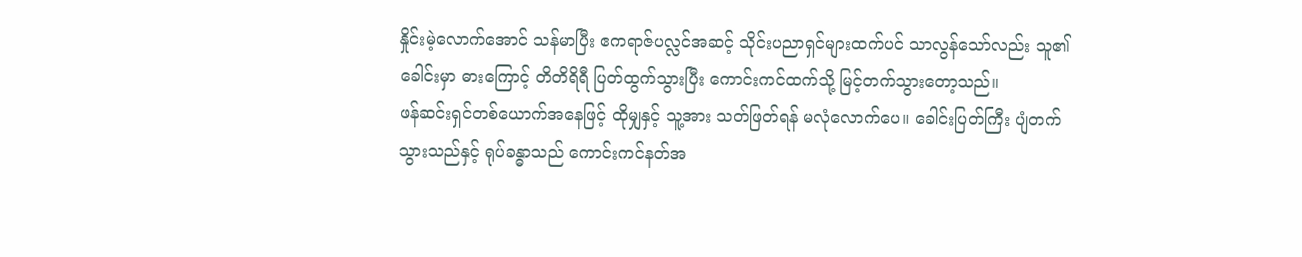နှိုင်းမဲ့လောက်အောင် သန်မာပြီး ဧကရာဇ်ပလ္လင်အဆင့် သိုင်းပညာရှင်များထက်ပင် သာလွန်သော်လည်း သူ၏ခေါင်းမှာ ဓားကြောင့် တိတိရိရီ ပြတ်ထွက်သွားပြီး ကောင်းကင်ထက်သို့ မြင့်တက်သွားတော့သည်။
ဖန်ဆင်းရှင်တစ်ယောက်အနေဖြင့် ထိုမျှနှင့် သူ့အား သတ်ဖြတ်ရန် မလုံလောက်ပေ။ ခေါင်းပြတ်ကြီး ပျံတက်သွားသည်နှင့် ရုပ်ခန္ဓာသည် ကောင်းကင်နတ်အ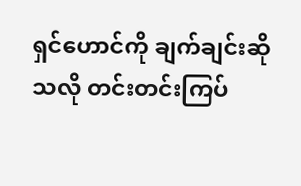ရှင်ဟောင်ကို ချက်ချင်းဆိုသလို တင်းတင်းကြပ်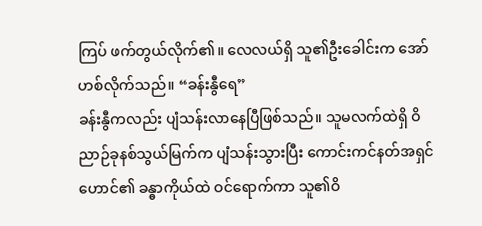ကြပ် ဖက်တွယ်လိုက်၏။ လေလယ်ရှိ သူ၏ဦးခေါင်းက အော်ဟစ်လိုက်သည်။ “ခန်းနွီရေ”
ခန်းနွီကလည်း ပျံသန်းလာနေပြီဖြစ်သည်။ သူမလက်ထဲရှိ ဝိညာဉ်ခုနစ်သွယ်မြက်က ပျံသန်းသွားပြီး ကောင်းကင်နတ်အရှင်ဟောင်၏ ခန္ဓာကိုယ်ထဲ ဝင်ရောက်ကာ သူ၏ဝိ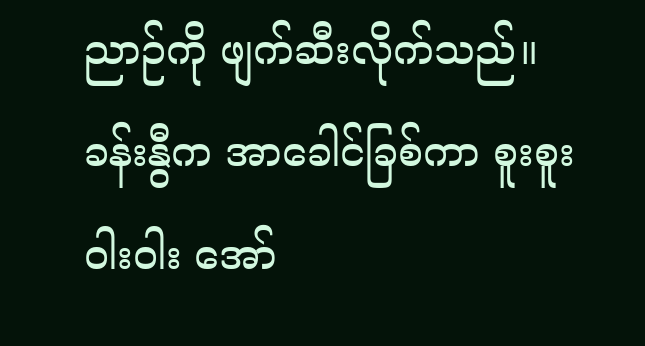ညာဉ်ကို ဖျက်ဆီးလိုက်သည်။
ခန်းနွီက အာခေါင်ခြစ်ကာ စူးစူးဝါးဝါး အော်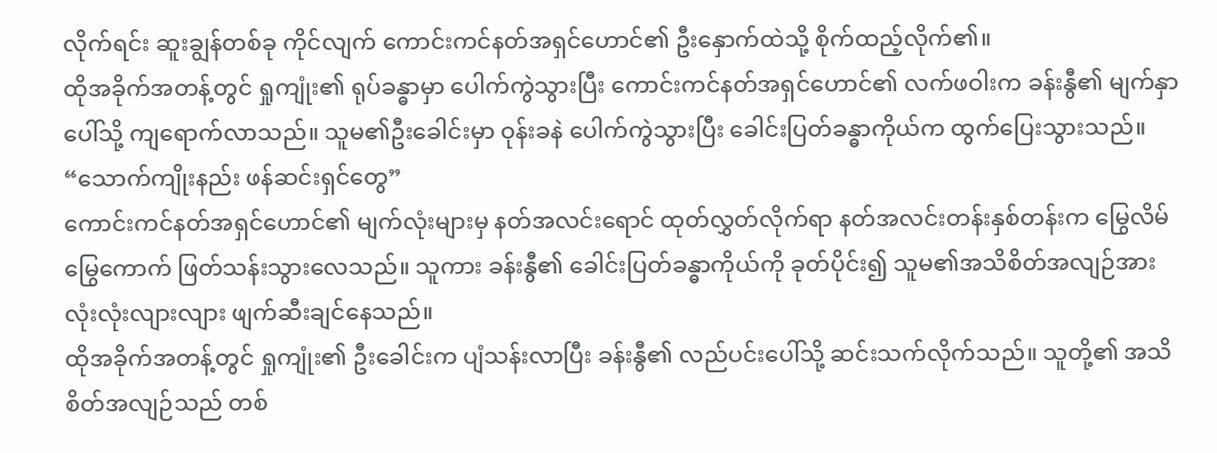လိုက်ရင်း ဆူးချွန်တစ်ခု ကိုင်လျက် ကောင်းကင်နတ်အရှင်ဟောင်၏ ဦးနှောက်ထဲသို့ စိုက်ထည့်လိုက်၏။
ထိုအခိုက်အတန့်တွင် ရှုကျုံး၏ ရုပ်ခန္ဓာမှာ ပေါက်ကွဲသွားပြီး ကောင်းကင်နတ်အရှင်ဟောင်၏ လက်ဖဝါးက ခန်းနွီ၏ မျက်နှာပေါ်သို့ ကျရောက်လာသည်။ သူမ၏ဦးခေါင်းမှာ ဝုန်းခနဲ ပေါက်ကွဲသွားပြီး ခေါင်းပြတ်ခန္ဓာကိုယ်က ထွက်ပြေးသွားသည်။
“သောက်ကျိုးနည်း ဖန်ဆင်းရှင်တွေ”
ကောင်းကင်နတ်အရှင်ဟောင်၏ မျက်လုံးများမှ နတ်အလင်းရောင် ထုတ်လွှတ်လိုက်ရာ နတ်အလင်းတန်းနှစ်တန်းက မြွေလိမ်မြွေကောက် ဖြတ်သန်းသွားလေသည်။ သူကား ခန်းနွီ၏ ခေါင်းပြတ်ခန္ဓာကိုယ်ကို ခုတ်ပိုင်း၍ သူမ၏အသိစိတ်အလျဉ်အား လုံးလုံးလျားလျား ဖျက်ဆီးချင်နေသည်။
ထိုအခိုက်အတန့်တွင် ရှုကျုံး၏ ဦးခေါင်းက ပျံသန်းလာပြီး ခန်းနွီ၏ လည်ပင်းပေါ်သို့ ဆင်းသက်လိုက်သည်။ သူတို့၏ အသိစိတ်အလျဉ်သည် တစ်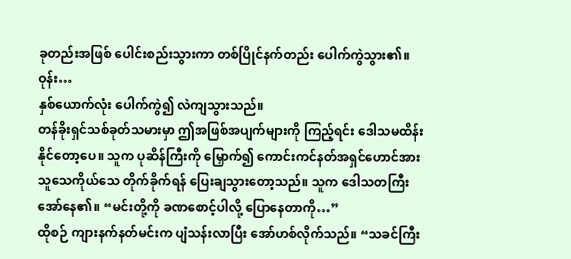ခုတည်းအဖြစ် ပေါင်းစည်းသွားကာ တစ်ပြိုင်နက်တည်း ပေါက်ကွဲသွား၏။
ဝုန်း…
နှစ်ယောက်လုံး ပေါက်ကွဲ၍ လဲကျသွားသည်။
တန်ခိုးရှင်သစ်ခုတ်သမားမှာ ဤအဖြစ်အပျက်များကို ကြည့်ရင်း ဒေါသမထိန်းနိုင်တော့ပေ။ သူက ပုဆိန်ကြီးကို မြှောက်၍ ကောင်းကင်နတ်အရှင်ဟောင်အား သူသေကိုယ်သေ တိုက်ခိုက်ရန် ပြေးချသွားတော့သည်။ သူက ဒေါသတကြီး အော်နေ၏။ “မင်းတို့ကို ခဏစောင့်ပါလို့ ပြောနေတာကို…”
ထိုစဉ် ကျားနက်နတ်မင်းက ပျံသန်းလာပြီး အော်ဟစ်လိုက်သည်။ “သခင်ကြီး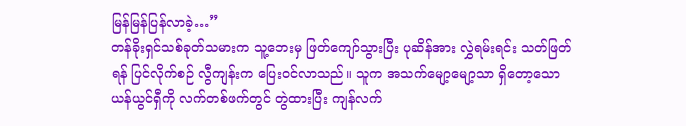မြန်မြန်ပြန်လာခဲ့…”
တန်ခိုးရှင်သစ်ခုတ်သမားက သူ့ဘေးမှ ဖြတ်ကျော်သွားပြီး ပုဆိန်အား လွှဲရမ်းရင်း သတ်ဖြတ်ရန် ပြင်လိုက်စဉ် လွီကျန်းက ပြေးဝင်လာသည်။ သူက အသက်မျော့မျော့သာ ရှိတော့သော ယန်ယွင်ရှီကို လက်တစ်ဖက်တွင် တွဲထားပြီး ကျန်လက်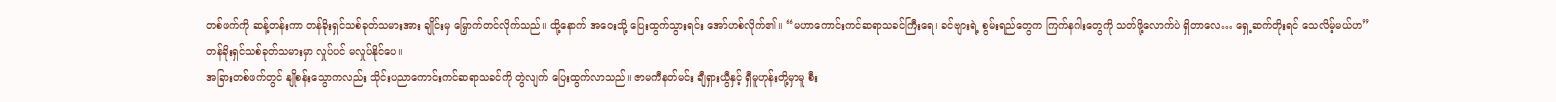တစ်ဖက်ကို ဆန့်တန်းကာ တန်ခိုးရှင်သစ်ခုတ်သမားအား ချိုင်းမှ မြှောက်တင်လိုက်သည်။ ထို့နောက် အဝေးသို့ ပြေးထွက်သွားရင်း အော်ဟစ်လိုက်၏။ “မဟာကောင်းကင်ဆရာသခင်ကြီးရေ၊ ခင်ဗျားရဲ့ စွမ်းရည်တွေက ကြက်နဂါးတွေကို သတ်ဖို့လောက်ပဲ ရှိတာလေ… ရှေ့ဆက်တိုးရင် သေလိမ့်မယ်ဟ”
တန်ခိုးရှင်သစ်ခုတ်သမားမှာ လှုပ်ပင် မလှုပ်နိုင်ပေ။
အခြားတစ်ဖက်တွင် နျိုစန်းသွောကလည်း သိုင်းပညာကောင်းကင်ဆရာသခင်ကို တွဲလျက် ပြေးထွက်လာသည်။ ဇာမကီနတ်မင်း ချီရှားယွီနှင့် ရှီမူဟုန်းတို့မှာမူ စီး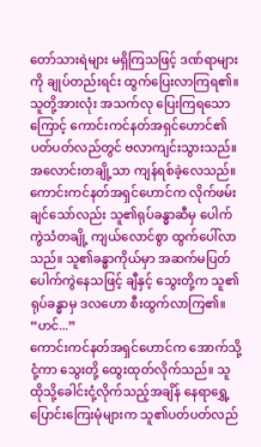တော်သားရဲများ မရှိကြသဖြင့် ဒဏ်ရာများကို ချုပ်တည်းရင်း ထွက်ပြေးလာကြရ၏။
သူတို့အားလုံး အသက်လု ပြေးကြရသောကြောင့် ကောင်းကင်နတ်အရှင်ဟောင်၏ ပတ်ပတ်လည်တွင် ဗလာကျင်းသွားသည်။ အလောင်းတချို့သာ ကျန်ရစ်ခဲ့လေသည်။
ကောင်းကင်နတ်အရှင်ဟောင်က လိုက်ဖမ်းချင်သော်လည်း သူ၏ရုပ်ခန္ဓာဆီမှ ပေါက်ကွဲသံတချို့ ကျယ်လောင်စွာ ထွက်ပေါ်လာသည်။ သူ၏ခန္ဓာကိုယ်မှာ အဆက်မပြတ် ပေါက်ကွဲနေသဖြင့် ချီနှင့် သွေးတို့က သူ၏ရုပ်ခန္ဓာမှ ဒလဟော စီးထွက်လာကြ၏။
“ဟင်...”
ကောင်းကင်နတ်အရှင်ဟောင်က အောက်သို့ ငုံ့ကာ သွေးတို့ ထွေးထုတ်လိုက်သည်။ သူ ထိုသို့ခေါင်းငုံ့လိုက်သည့်အချိန် နေရာရွှေ့ပြောင်းကြေးမုံများက သူ၏ပတ်ပတ်လည်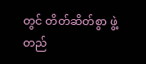တွင် တိတ်ဆိတ်စွာ ဖွဲ့တည်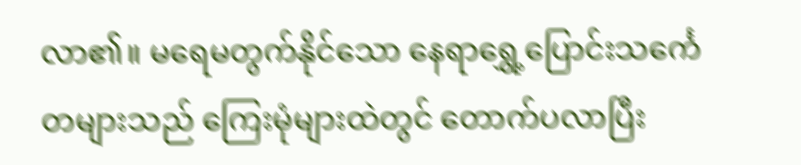လာ၏။ မရေမတွက်နိုင်သော နေရာရွှေ့ပြောင်းသင်္ကေတများသည် ကြေးမုံများထဲတွင် တောက်ပလာပြီး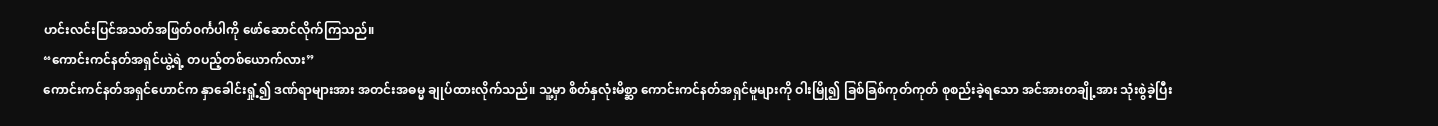ဟင်းလင်းပြင်အသတ်အဖြတ်၀င်္ကပါကို ဖော်ဆောင်လိုက်ကြသည်။
“ကောင်းကင်နတ်အရှင်ယွဲ့ရဲ့ တပည့်တစ်ယောက်လား”
ကောင်းကင်နတ်အရှင်ဟောင်က နှာခေါင်းရှုံ့၍ ဒဏ်ရာများအား အတင်းအဓမ္မ ချုပ်ထားလိုက်သည်။ သူ့မှာ စိတ်နှလုံးမိစ္ဆာ ကောင်းကင်နတ်အရှင်မူများကို ဝါးမြို၍ ခြစ်ခြစ်ကုတ်ကုတ် စုစည်းခဲ့ရသော အင်အားတချို့အား သုံးစွဲခဲ့ပြီး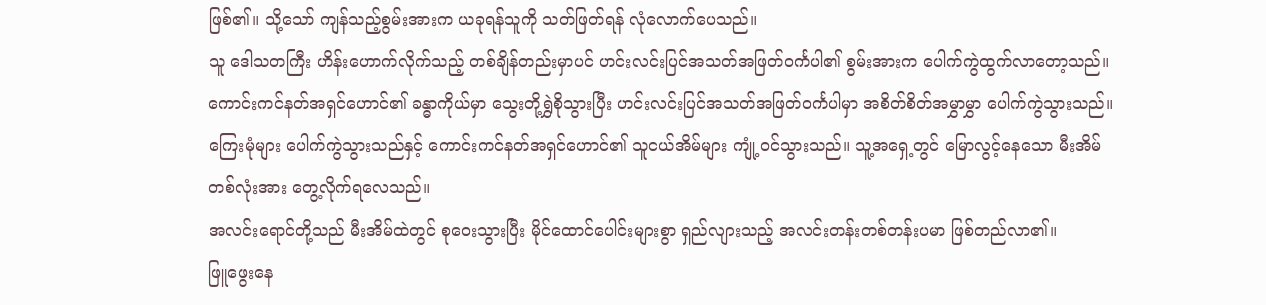ဖြစ်၏။ သို့သော် ကျန်သည့်စွမ်းအားက ယခုရန်သူကို သတ်ဖြတ်ရန် လုံလောက်ပေသည်။
သူ ဒေါသတကြီး ဟိန်းဟောက်လိုက်သည့် တစ်ချိန်တည်းမှာပင် ဟင်းလင်းပြင်အသတ်အဖြတ်ဝင်္ကပါ၏ စွမ်းအားက ပေါက်ကွဲထွက်လာတော့သည်။ ကောင်းကင်နတ်အရှင်ဟောင်၏ ခန္ဓာကိုယ်မှာ သွေးတို့ရွှဲစိုသွားပြီး ဟင်းလင်းပြင်အသတ်အဖြတ်၀င်္ကပါမှာ အစိတ်စိတ်အမွှာမွှာ ပေါက်ကွဲသွားသည်။
ကြေးမုံများ ပေါက်ကွဲသွားသည်နှင့် ကောင်းကင်နတ်အရှင်ဟောင်၏ သူငယ်အိမ်များ ကျုံ့၀င်သွားသည်။ သူ့အရှေ့တွင် မြောလွင့်နေသော မီးအိမ်တစ်လုံးအား တွေ့လိုက်ရလေသည်။
အလင်းရောင်တို့သည် မီးအိမ်ထဲတွင် စုဝေးသွားပြီး မိုင်ထောင်ပေါင်းများစွာ ရှည်လျားသည့် အလင်းတန်းတစ်တန်းပမာ ဖြစ်တည်လာ၏။
ဖြူဖွေးနေ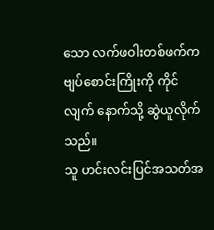သော လက်ဖဝါးတစ်ဖက်က ဗျပ်စောင်းကြိုးကို ကိုင်လျက် နောက်သို့ ဆွဲယူလိုက်သည်။
သူ ဟင်းလင်းပြင်အသတ်အ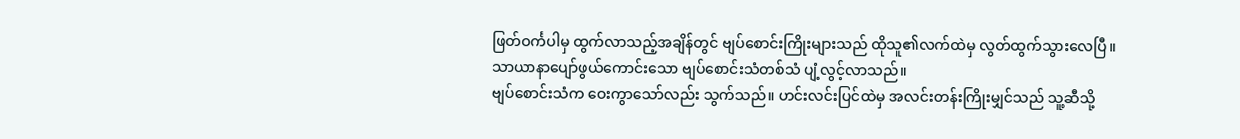ဖြတ်ဝင်္ကပါမှ ထွက်လာသည့်အချိန်တွင် ဗျပ်စောင်းကြိုးများသည် ထိုသူ၏လက်ထဲမှ လွတ်ထွက်သွားလေပြီ။
သာယာနာပျော်ဖွယ်ကောင်းသော ဗျပ်စောင်းသံတစ်သံ ပျံ့လွင့်လာသည်။
ဗျပ်စောင်းသံက ဝေးကွာသော်လည်း သွက်သည်။ ဟင်းလင်းပြင်ထဲမှ အလင်းတန်းကြိုးမျှင်သည် သူ့ဆီသို့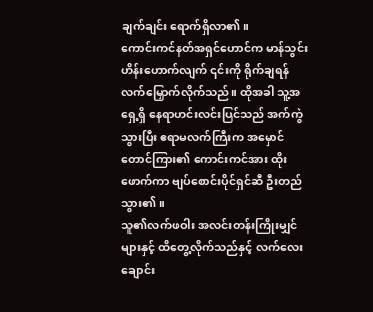ချက်ချင်း ရောက်ရှိလာ၏။
ကောင်းကင်နတ်အရှင်ဟောင်က မာန်သွင်းဟိန်းဟောက်လျက် ၎င်းကို ရိုက်ချရန် လက်မြှောက်လိုက်သည်။ ထိုအခါ သူ့အရှေ့ရှိ နေရာဟင်းလင်းပြင်သည် အက်ကွဲသွားပြီး ဧရာမလက်ကြီးက အမှောင်တောင်ကြား၏ ကောင်းကင်အား ထိုးဖောက်ကာ ဗျပ်စောင်းပိုင်ရှင်ဆီ ဦးတည်သွား၏။
သူ၏လက်ဖဝါး အလင်းတန်းကြိုးမျှင်များနှင့် ထိတွေ့လိုက်သည်နှင့် လက်လေးချောင်း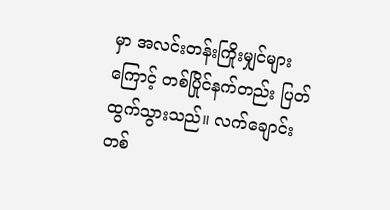မှာ အလင်းတန်းကြိုးမျှင်များကြောင့် တစ်ပြိုင်နက်တည်း ပြတ်ထွက်သွားသည်။ လက်ချောင်းတစ်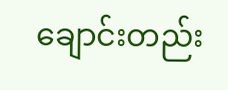ချောင်းတည်း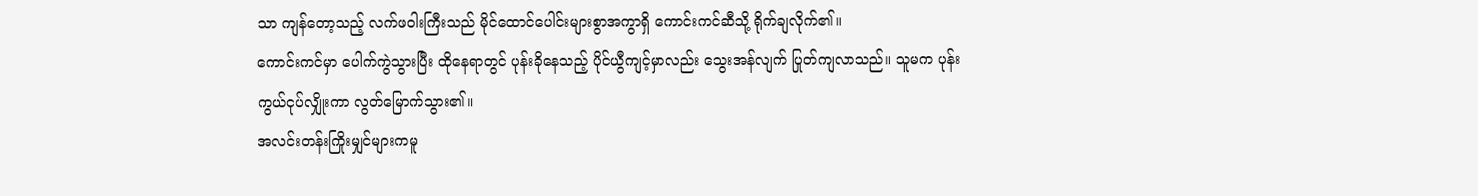သာ ကျန်တော့သည့် လက်ဖဝါးကြီးသည် မိုင်ထောင်ပေါင်းများစွာအကွာရှိ ကောင်းကင်ဆီသို့ ရိုက်ချလိုက်၏။
ကောင်းကင်မှာ ပေါက်ကွဲသွားပြီး ထိုနေရာတွင် ပုန်းခိုနေသည့် ပိုင်ယွီကျင့်မှာလည်း သွေးအန်လျက် ပြုတ်ကျလာသည်။ သူမက ပုန်းကွယ်ငုပ်လျှိုးကာ လွတ်မြောက်သွား၏။
အလင်းတန်းကြိုးမျှင်များကမူ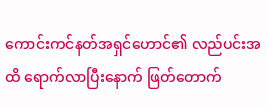ကောင်းကင်နတ်အရှင်ဟောင်၏ လည်ပင်းအထိ ရောက်လာပြီးနောက် ဖြတ်တောက်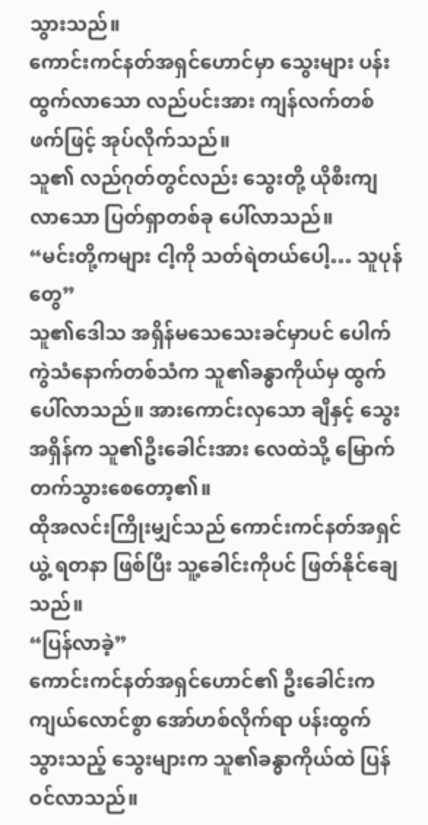သွားသည်။
ကောင်းကင်နတ်အရှင်ဟောင်မှာ သွေးများ ပန်းထွက်လာသော လည်ပင်းအား ကျန်လက်တစ်ဖက်ဖြင့် အုပ်လိုက်သည်။
သူ၏ လည်ဂုတ်တွင်လည်း သွေးတို့ ယိုစီးကျလာသော ပြတ်ရှာတစ်ခု ပေါ်လာသည်။
“မင်းတို့ကများ ငါ့ကို သတ်ရဲတယ်ပေါ့… သူပုန်တွေ”
သူ၏ဒေါသ အရှိန်မသေသေးခင်မှာပင် ပေါက်ကွဲသံနောက်တစ်သံက သူ၏ခန္ဓာကိုယ်မှ ထွက်ပေါ်လာသည်။ အားကောင်းလှသော ချီနှင့် သွေးအရှိန်က သူ၏ဦးခေါင်းအား လေထဲသို့ မြောက်တက်သွားစေတော့၏။
ထိုအလင်းကြိုးမျှင်သည် ကောင်းကင်နတ်အရှင်ယွဲ့ ရတနာ ဖြစ်ပြီး သူ့ခေါင်းကိုပင် ဖြတ်နိုင်ချေသည်။
“ပြန်လာခဲ့”
ကောင်းကင်နတ်အရှင်ဟောင်၏ ဦးခေါင်းက ကျယ်လောင်စွာ အော်ဟစ်လိုက်ရာ ပန်းထွက်သွားသည့် သွေးများက သူ၏ခန္ဓာကိုယ်ထဲ ပြန်ဝင်လာသည်။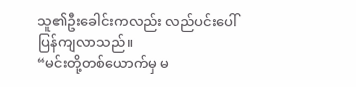သူ၏ဦးခေါင်းကလည်း လည်ပင်းပေါ် ပြန်ကျလာသည်။
“မင်းတို့တစ်ယောက်မှ မ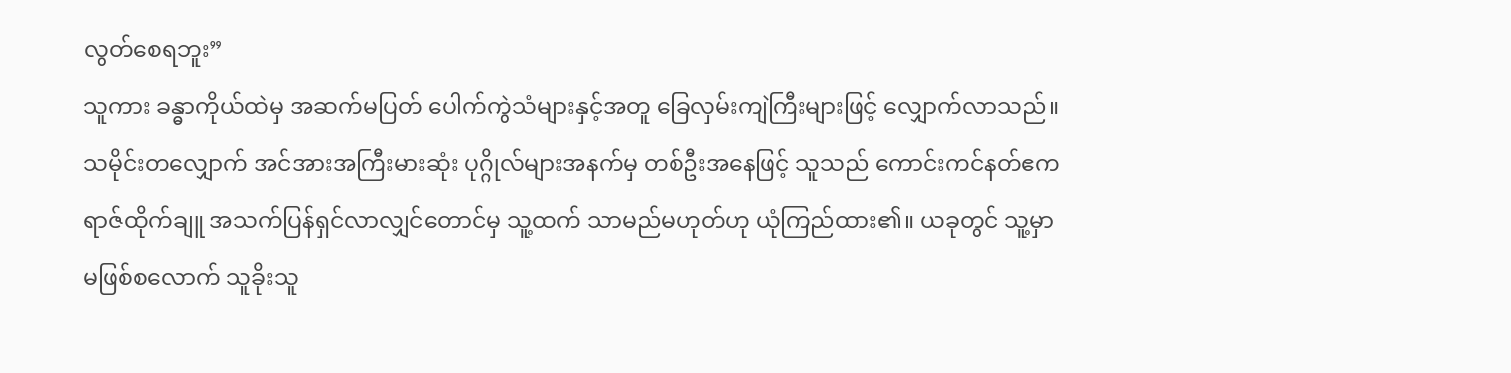လွတ်စေရဘူး”
သူကား ခန္ဓာကိုယ်ထဲမှ အဆက်မပြတ် ပေါက်ကွဲသံများနှင့်အတူ ခြေလှမ်းကျဲကြီးများဖြင့် လျှောက်လာသည်။ သမိုင်းတလျှောက် အင်အားအကြီးမားဆုံး ပုဂ္ဂိုလ်များအနက်မှ တစ်ဦးအနေဖြင့် သူသည် ကောင်းကင်နတ်ဧကရာဇ်ထိုက်ချူ အသက်ပြန်ရှင်လာလျှင်တောင်မှ သူ့ထက် သာမည်မဟုတ်ဟု ယုံကြည်ထား၏။ ယခုတွင် သူ့မှာ မဖြစ်စလောက် သူခိုးသူ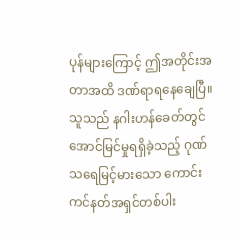ပုန်များကြောင့် ဤအတိုင်းအတာအထိ ဒဏ်ရာရနေချေပြီ။
သူသည် နဂါးဟန်ခေတ်တွင် အောင်မြင်မှုရရှိခဲ့သည့် ဂုဏ်သရေမြင့်မားသော ကောင်းကင်နတ်အရှင်တစ်ပါး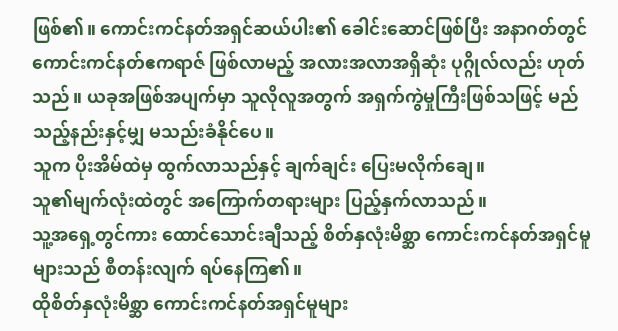ဖြစ်၏။ ကောင်းကင်နတ်အရှင်ဆယ်ပါး၏ ခေါင်းဆောင်ဖြစ်ပြီး အနာဂတ်တွင် ကောင်းကင်နတ်ဧကရာဇ် ဖြစ်လာမည့် အလားအလာအရှိဆုံး ပုဂ္ဂိုလ်လည်း ဟုတ်သည်။ ယခုအဖြစ်အပျက်မှာ သူလိုလူအတွက် အရှက်ကွဲမှုကြီးဖြစ်သဖြင့် မည်သည့်နည်းနှင့်မျှ မသည်းခံနိုင်ပေ။
သူက ပိုးအိမ်ထဲမှ ထွက်လာသည်နှင့် ချက်ချင်း ပြေးမလိုက်ချေ။
သူ၏မျက်လုံးထဲတွင် အကြောက်တရားများ ပြည့်နှက်လာသည်။
သူ့အရှေ့တွင်ကား ထောင်သောင်းချီသည့် စိတ်နှလုံးမိစ္ဆာ ကောင်းကင်နတ်အရှင်မူများသည် စီတန်းလျက် ရပ်နေကြ၏။
ထိုစိတ်နှလုံးမိစ္ဆာ ကောင်းကင်နတ်အရှင်မူများ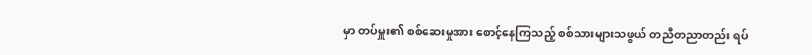မှာ တပ်မှူး၏ စစ်ဆေးမှုအား စောင့်နေကြသည့် စစ်သားများသဖွယ် တညီတညာတည်း ရပ်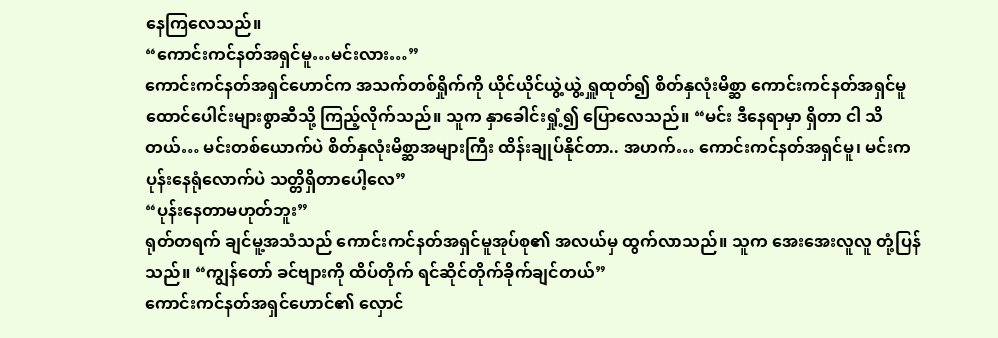နေကြလေသည်။
“ကောင်းကင်နတ်အရှင်မူ…မင်းလား…”
ကောင်းကင်နတ်အရှင်ဟောင်က အသက်တစ်ရှိုက်ကို ယိုင်ယိုင်ယွဲ့ယွဲ့ ရှူထုတ်၍ စိတ်နှလုံးမိစ္ဆာ ကောင်းကင်နတ်အရှင်မူ ထောင်ပေါင်းများစွာဆီသို့ ကြည့်လိုက်သည်။ သူက နှာခေါင်းရှုံ့၍ ပြောလေသည်။ “မင်း ဒီနေရာမှာ ရှိတာ ငါ သိတယ်… မင်းတစ်ယောက်ပဲ စိတ်နှလုံးမိစ္ဆာအများကြီး ထိန်းချုပ်နိုင်တာ.. အဟက်… ကောင်းကင်နတ်အရှင်မူ၊ မင်းက ပုန်းနေရုံလောက်ပဲ သတ္တိရှိတာပေါ့လေ”
“ပုန်းနေတာမဟုတ်ဘူး”
ရုတ်တရက် ချင်မူ့အသံသည် ကောင်းကင်နတ်အရှင်မူအုပ်စု၏ အလယ်မှ ထွက်လာသည်။ သူက အေးအေးလူလူ တုံ့ပြန်သည်။ “ကျွန်တော် ခင်ဗျားကို ထိပ်တိုက် ရင်ဆိုင်တိုက်ခိုက်ချင်တယ်”
ကောင်းကင်နတ်အရှင်ဟောင်၏ လှောင်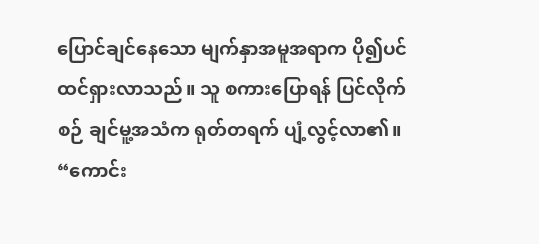ပြောင်ချင်နေသော မျက်နှာအမူအရာက ပို၍ပင် ထင်ရှားလာသည်။ သူ စကားပြောရန် ပြင်လိုက်စဉ် ချင်မူ့အသံက ရုတ်တရက် ပျံ့လွင့်လာ၏။ “ကောင်း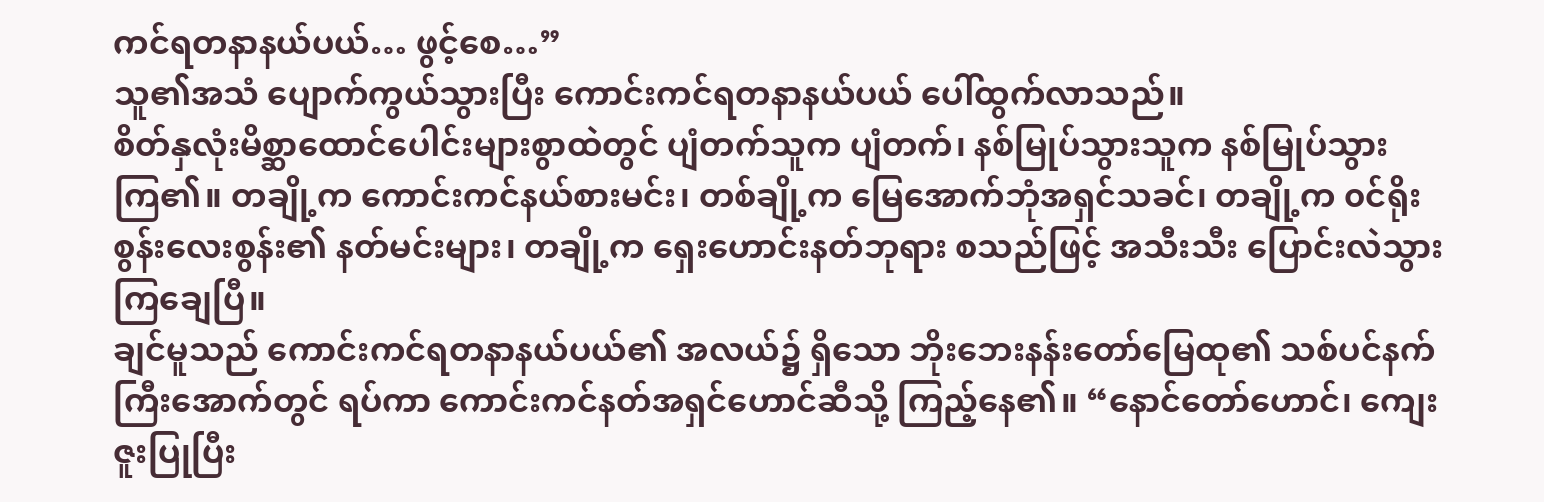ကင်ရတနာနယ်ပယ်… ဖွင့်စေ…”
သူ၏အသံ ပျောက်ကွယ်သွားပြီး ကောင်းကင်ရတနာနယ်ပယ် ပေါ်ထွက်လာသည်။
စိတ်နှလုံးမိစ္ဆာထောင်ပေါင်းများစွာထဲတွင် ပျံတက်သူက ပျံတက်၊ နစ်မြုပ်သွားသူက နစ်မြုပ်သွားကြ၏။ တချို့က ကောင်းကင်နယ်စားမင်း၊ တစ်ချို့က မြေအောက်ဘုံအရှင်သခင်၊ တချို့က ၀င်ရိုးစွန်းလေးစွန်း၏ နတ်မင်းများ၊ တချို့က ရှေးဟောင်းနတ်ဘုရား စသည်ဖြင့် အသီးသီး ပြောင်းလဲသွားကြချေပြီ။
ချင်မူသည် ကောင်းကင်ရတနာနယ်ပယ်၏ အလယ်၌ ရှိသော ဘိုးဘေးနန်းတော်မြေထု၏ သစ်ပင်နက်ကြီးအောက်တွင် ရပ်ကာ ကောင်းကင်နတ်အရှင်ဟောင်ဆီသို့ ကြည့်နေ၏။ “နောင်တော်ဟောင်၊ ကျေးဇူးပြုပြီး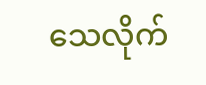သေလိုက်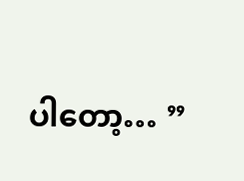ပါတော့… ”